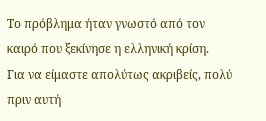Το πρόβλημα ήταν γνωστό από τον καιρό που ξεκίνησε η ελληνική κρίση.
Για να είμαστε απολύτως ακριβείς, πολύ πριν αυτή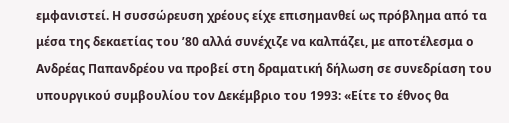εμφανιστεί. Η συσσώρευση χρέους είχε επισημανθεί ως πρόβλημα από τα μέσα της δεκαετίας του ’80 αλλά συνέχιζε να καλπάζει, με αποτέλεσμα ο Ανδρέας Παπανδρέου να προβεί στη δραματική δήλωση σε συνεδρίαση του υπουργικού συμβουλίου τον Δεκέμβριο του 1993: «Είτε το έθνος θα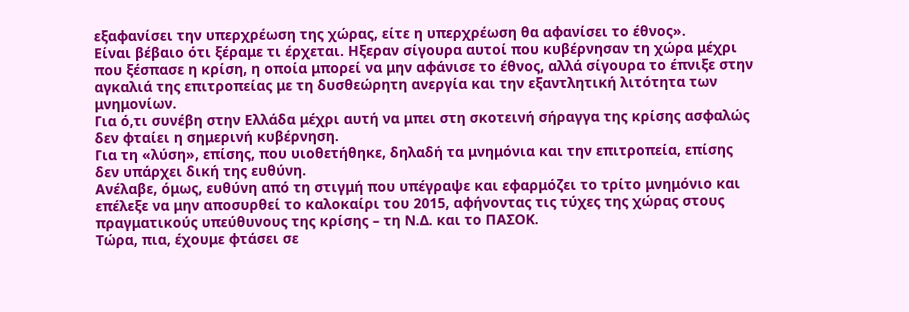εξαφανίσει την υπερχρέωση της χώρας, είτε η υπερχρέωση θα αφανίσει το έθνος».
Είναι βέβαιο ότι ξέραμε τι έρχεται. Ηξεραν σίγουρα αυτοί που κυβέρνησαν τη χώρα μέχρι που ξέσπασε η κρίση, η οποία μπορεί να μην αφάνισε το έθνος, αλλά σίγουρα το έπνιξε στην αγκαλιά της επιτροπείας με τη δυσθεώρητη ανεργία και την εξαντλητική λιτότητα των μνημονίων.
Για ό,τι συνέβη στην Ελλάδα μέχρι αυτή να μπει στη σκοτεινή σήραγγα της κρίσης ασφαλώς δεν φταίει η σημερινή κυβέρνηση.
Για τη «λύση», επίσης, που υιοθετήθηκε, δηλαδή τα μνημόνια και την επιτροπεία, επίσης δεν υπάρχει δική της ευθύνη.
Ανέλαβε, όμως, ευθύνη από τη στιγμή που υπέγραψε και εφαρμόζει το τρίτο μνημόνιο και επέλεξε να μην αποσυρθεί το καλοκαίρι του 2015, αφήνοντας τις τύχες της χώρας στους πραγματικούς υπεύθυνους της κρίσης – τη Ν.Δ. και το ΠΑΣΟΚ.
Τώρα, πια, έχουμε φτάσει σε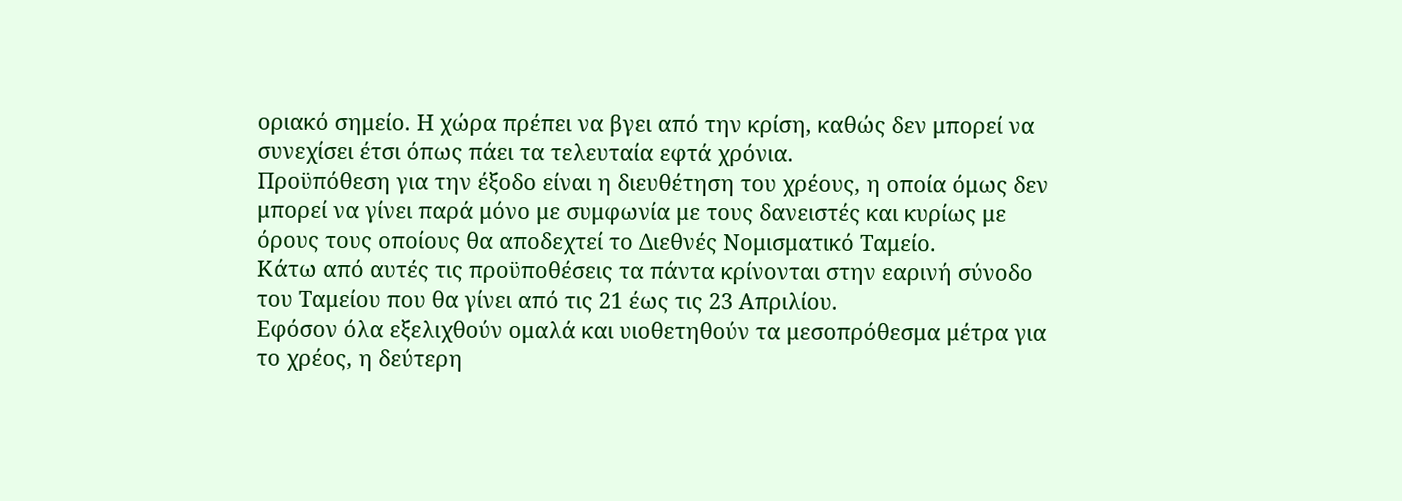οριακό σημείο. Η χώρα πρέπει να βγει από την κρίση, καθώς δεν μπορεί να συνεχίσει έτσι όπως πάει τα τελευταία εφτά χρόνια.
Προϋπόθεση για την έξοδο είναι η διευθέτηση του χρέους, η οποία όμως δεν μπορεί να γίνει παρά μόνο με συμφωνία με τους δανειστές και κυρίως με όρους τους οποίους θα αποδεχτεί το Διεθνές Νομισματικό Ταμείο.
Κάτω από αυτές τις προϋποθέσεις τα πάντα κρίνονται στην εαρινή σύνοδο του Ταμείου που θα γίνει από τις 21 έως τις 23 Απριλίου.
Εφόσον όλα εξελιχθούν ομαλά και υιοθετηθούν τα μεσοπρόθεσμα μέτρα για το χρέος, η δεύτερη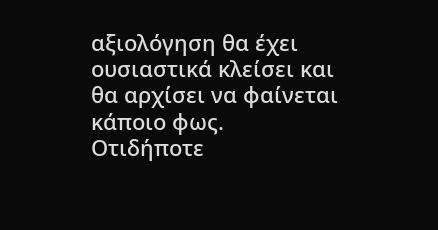αξιολόγηση θα έχει ουσιαστικά κλείσει και θα αρχίσει να φαίνεται κάποιο φως.
Οτιδήποτε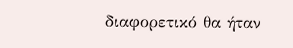διαφορετικό θα ήταν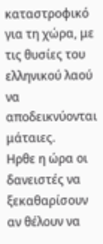καταστροφικό για τη χώρα, με τις θυσίες του ελληνικού λαού να αποδεικνύονται μάταιες.
Ηρθε η ώρα οι δανειστές να ξεκαθαρίσουν αν θέλουν να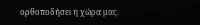ορθοποδήσει η χώρα μας.